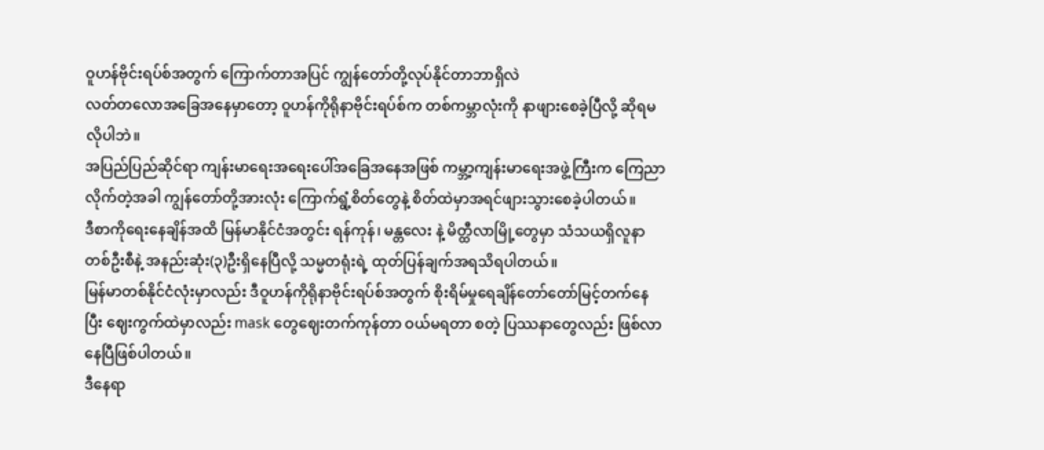ဝူဟန်ဗိုင်းရပ်စ်အတွက် ကြောက်တာအပြင် ကျွန်တော်တို့လုပ်နိုင်တာဘာရှိလဲ
လတ်တလောအခြေအနေမှာတော့ ဝူဟန်ကိုရိုနာဗိုင်းရပ်စ်က တစ်ကမ္ဘာလုံးကို နာဖျားစေခဲ့ပြီလို့ ဆိုရမလိုပါဘဲ။
အပြည်ပြည်ဆိုင်ရာ ကျန်းမာရေးအရေးပေါ်အခြေအနေအဖြစ် ကမ္ဘာ့ကျန်းမာရေးအဖွဲ့ကြီးက ကြေညာလိုက်တဲ့အခါ ကျွန်တော်တို့အားလုံး ကြောက်ရွံ့စိတ်တွေနဲ့ စိတ်ထဲမှာအရင်ဖျားသွားစေခဲ့ပါတယ်။
ဒီစာကိုရေးနေချိန်အထိ မြန်မာနိုင်ငံအတွင်း ရန်ကုန်၊ မန္တလေး နဲ့ မိတ္ထီလာမြို့တွေမှာ သံသယရှိလူနာတစ်ဦးစီနဲ့ အနည်းဆုံး(၃)ဦးရှိနေပြီလို့ သမ္မတရုံးရဲ့ ထုတ်ပြန်ချက်အရသိရပါတယ်။
မြန်မာတစ်နိုင်ငံလုံးမှာလည်း ဒီဝူဟန်ကိုရိုနာဗိုင်းရပ်စ်အတွက် စိုးရိမ်မှုရေချိန်တော်တော်မြင့်တက်နေပြီး ဈေးကွက်ထဲမှာလည်း mask တွေဈေးတက်ကုန်တာ ဝယ်မရတာ စတဲ့ ပြဿနာတွေလည်း ဖြစ်လာနေပြီဖြစ်ပါတယ်။
ဒီနေရာ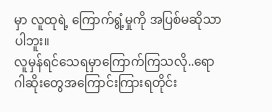မှာ လူထုရဲ့ ကြောက်ရွံ့မှုကို အပြစ်မဆိုသာပါဘူး။
လူမှန်ရင်သေရမှာကြောက်ကြသလို..ရောဂါဆိုးတွေအကြောင်းကြားရတိုင်း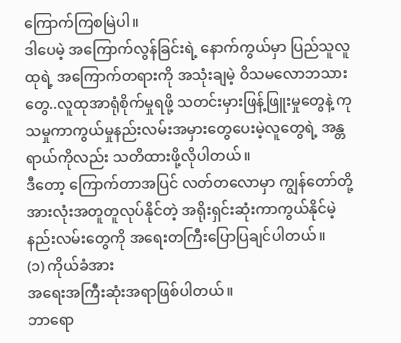ကြောက်ကြစမြဲပါ။
ဒါပေမဲ့ အကြောက်လွန်ခြင်းရဲ့ နောက်ကွယ်မှာ ပြည်သူလူထုရဲ့ အကြောက်တရားကို အသုံးချမဲ့ ဝိသမလောဘသားတွေ..လူထုအာရုံစိုက်မှုရဖို့ သတင်းမှားဖြန့်ဖြူးမှုတွေနဲ့ ကုသမှုကာကွယ်မှုနည်းလမ်းအမှားတွေပေးမဲ့လူတွေရဲ့ အန္တရာယ်ကိုလည်း သတိထားဖို့လိုပါတယ်။
ဒီတော့ ကြောက်တာအပြင် လတ်တလောမှာ ကျွန်တော်တို့အားလုံးအတူတူလုပ်နိုင်တဲ့ အရိုးရှင်းဆုံးကာကွယ်နိုင်မဲ့နည်းလမ်းတွေကို အရေးတကြီးပြောပြချင်ပါတယ်။
(၁) ကိုယ်ခံအား
အရေးအကြီးဆုံးအရာဖြစ်ပါတယ်။
ဘာရော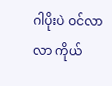ဂါပိုးပဲ ဝင်လာလာ ကိုယ်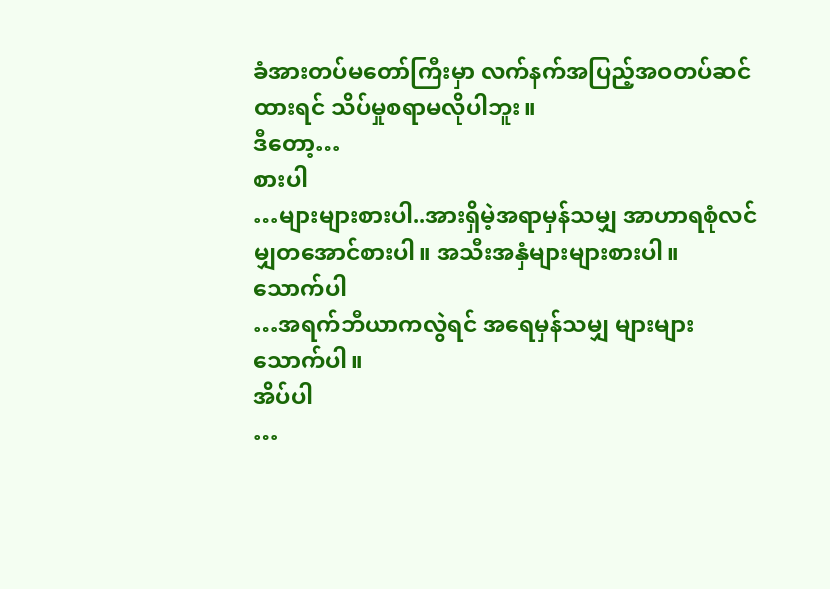ခံအားတပ်မတော်ကြီးမှာ လက်နက်အပြည့်အဝတပ်ဆင်ထားရင် သိပ်မှုစရာမလိုပါဘူး။
ဒီတော့…
စားပါ
…များများစားပါ..အားရှိမဲ့အရာမှန်သမျှ အာဟာရစုံလင်မျှတအောင်စားပါ။ အသီးအနှံများများစားပါ။
သောက်ပါ
…အရက်ဘီယာကလွဲရင် အရေမှန်သမျှ များများသောက်ပါ။
အိပ်ပါ
…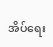အိပ်ရေး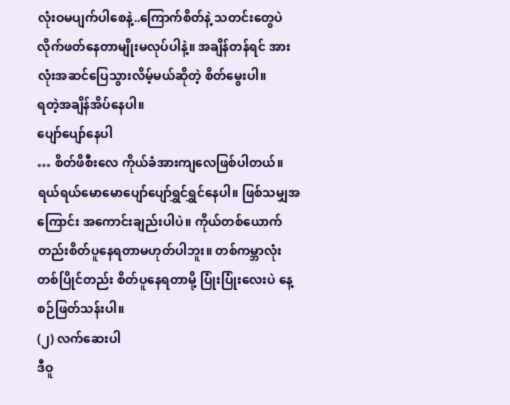လုံးဝမပျက်ပါစေနဲ့..ကြောက်စိတ်နဲ့ သတင်းတွေပဲလိုက်ဖတ်နေတာမျိုးမလုပ်ပါနဲ့။ အချိန်တန်ရင် အားလုံးအဆင်ပြေသွားလိမ့်မယ်ဆိုတဲ့ စိတ်မွေးပါ။
ရတဲ့အချိန်အိပ်နေပါ။
ပျော်ပျော်နေပါ
… စိတ်ဖိစီးလေ ကိုယ်ခံအားကျလေဖြစ်ပါတယ်။ ရယ်ရယ်မောမောပျော်ပျော်ရွှင်ရွှင်နေပါ။ ဖြစ်သမျှအကြောင်း အကောင်းချည်းပါပဲ။ ကိုယ်တစ်ယောက်တည်းစိတ်ပူနေရတာမဟုတ်ပါဘူး။ တစ်ကမ္ဘာလုံးတစ်ပြိုင်တည်း စိတ်ပူနေရတာမို့ ပြုံးပြုံးလေးပဲ နေ့စဉ်ဖြတ်သန်းပါ။
(၂) လက်ဆေးပါ
ဒီဝူ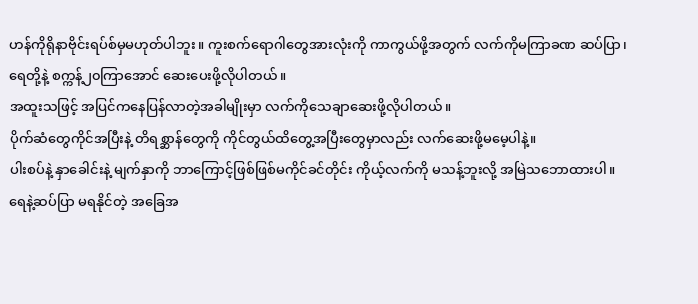ဟန်ကိုရိုနာဗိုင်းရပ်စ်မှမဟုတ်ပါဘူး။ ကူးစက်ရောဂါတွေအားလုံးကို ကာကွယ်ဖို့အတွက် လက်ကိုမကြာခဏ ဆပ်ပြာ၊ရေတို့နဲ့ စက္ကန့်၂၀ကြာအောင် ဆေးပေးဖို့လိုပါတယ်။
အထူးသဖြင့် အပြင်ကနေပြန်လာတဲ့အခါမျိုးမှာ လက်ကိုသေချာဆေးဖို့လိုပါတယ်။
ပိုက်ဆံတွေကိုင်အပြီးနဲ့ တိရစ္ဆာန်တွေကို ကိုင်တွယ်ထိတွေ့အပြီးတွေမှာလည်း လက်ဆေးဖို့မမေ့ပါနဲ့။
ပါးစပ်နဲ့ နှာခေါင်းနဲ့ မျက်နှာကို ဘာကြောင့်ဖြစ်ဖြစ်မကိုင်ခင်တိုင်း ကိုယ့်လက်ကို မသန့်ဘူးလို့ အမြဲသဘောထားပါ။
ရေနဲ့ဆပ်ပြာ မရနိုင်တဲ့ အခြေအ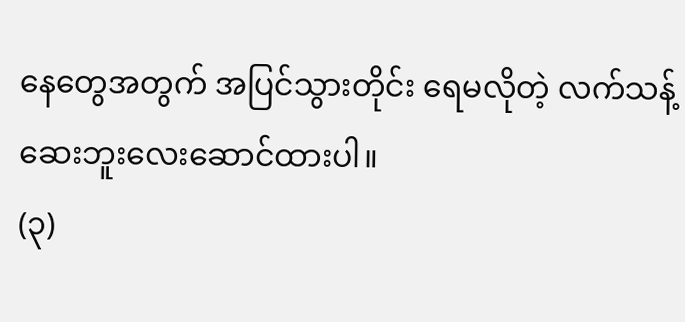နေတွေအတွက် အပြင်သွားတိုင်း ရေမလိုတဲ့ လက်သန့်ဆေးဘူးလေးဆောင်ထားပါ။
(၃)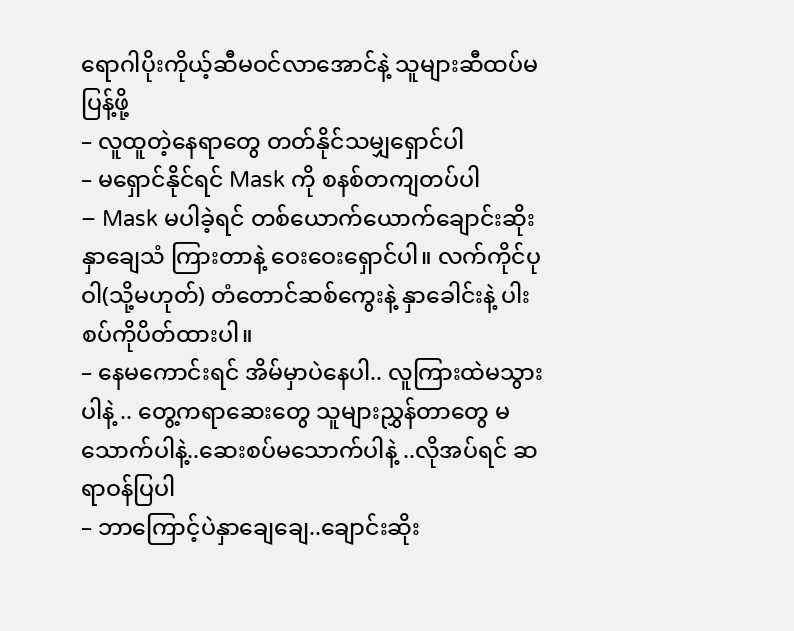ရောဂါပိုးကိုယ့်ဆီမဝင်လာအောင်နဲ့ သူများဆီထပ်မပြန့်ဖို့
– လူထူတဲ့နေရာတွေ တတ်နိုင်သမျှရှောင်ပါ
– မရှောင်နိုင်ရင် Mask ကို စနစ်တကျတပ်ပါ
– Mask မပါခဲ့ရင် တစ်ယောက်ယောက်ချောင်းဆိုး နှာချေသံ ကြားတာနဲ့ ဝေးဝေးရှောင်ပါ။ လက်ကိုင်ပုဝါ(သို့မဟုတ်) တံတောင်ဆစ်ကွေးနဲ့ နှာခေါင်းနဲ့ ပါးစပ်ကိုပိတ်ထားပါ။
– နေမကောင်းရင် အိမ်မှာပဲနေပါ.. လူကြားထဲမသွားပါနဲ့ .. တွေ့ကရာဆေးတွေ သူများညွှန်တာတွေ မသောက်ပါနဲ့..ဆေးစပ်မသောက်ပါနဲ့ ..လိုအပ်ရင် ဆရာဝန်ပြပါ
– ဘာကြောင့်ပဲနှာချေချေ..ချောင်းဆိုး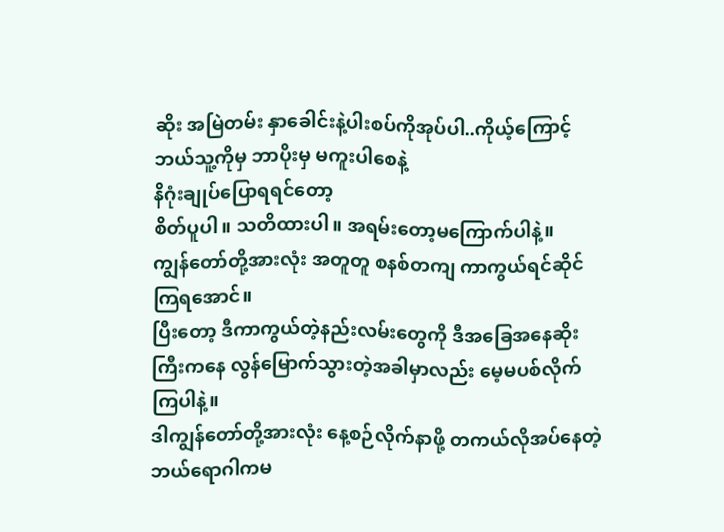ဆိုး အမြဲတမ်း နှာခေါင်းနဲ့ပါးစပ်ကိုအုပ်ပါ..ကိုယ့်ကြောင့်ဘယ်သူ့ကိုမှ ဘာပိုးမှ မကူးပါစေနဲ့
နိဂုံးချုပ်ပြောရရင်တော့
စိတ်ပူပါ။ သတိထားပါ။ အရမ်းတော့မကြောက်ပါနဲ့။
ကျွန်တော်တို့အားလုံး အတူတူ စနစ်တကျ ကာကွယ်ရင်ဆိုင်ကြရအောင်။
ပြီးတော့ ဒီကာကွယ်တဲ့နည်းလမ်းတွေကို ဒီအခြေအနေဆိုးကြီးကနေ လွန်မြောက်သွားတဲ့အခါမှာလည်း မေ့မပစ်လိုက်ကြပါနဲ့။
ဒါကျွန်တော်တို့အားလုံး နေ့စဉ်လိုက်နာဖို့ တကယ်လိုအပ်နေတဲ့ ဘယ်ရောဂါကမ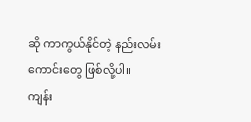ဆို ကာကွယ်နိုင်တဲ့ နည်းလမ်းကောင်းတွေ ဖြစ်လို့ပါ။
ကျန်း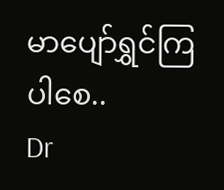မာပျော်ရွှင်ကြပါစေ..
Dr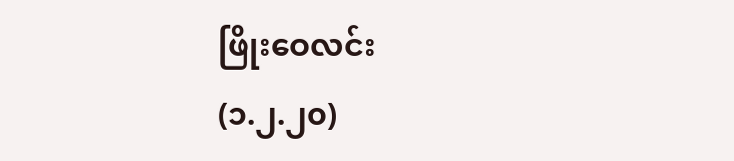ဖြိုးဝေလင်း
(၁.၂.၂၀)